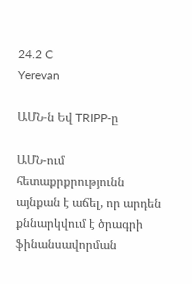24.2 C
Yerevan

ԱՄՆ‑ն Եվ TRIPP‑ը

ԱՄՆ-ում հետաքրքրությունն այնքան է աճել, որ արդեն քննարկվում է ծրագրի ֆինանսավորման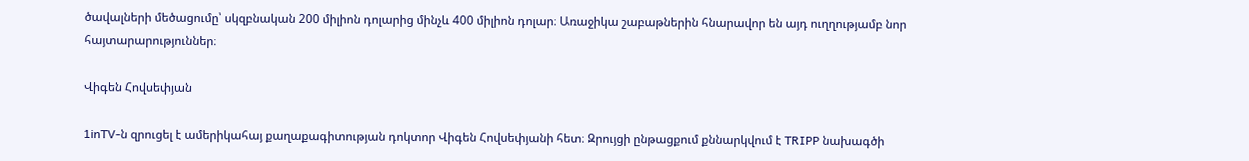ծավալների մեծացումը՝ սկզբնական 200 միլիոն դոլարից մինչև 400 միլիոն դոլար։ Առաջիկա շաբաթներին հնարավոր են այդ ուղղությամբ նոր հայտարարություններ։

Վիգեն Հովսեփյան

1inTV‑ն զրուցել է ամերիկահայ քաղաքագիտության դոկտոր Վիգեն Հովսեփյանի հետ։ Զրույցի ընթացքում քննարկվում է TRIPP նախագծի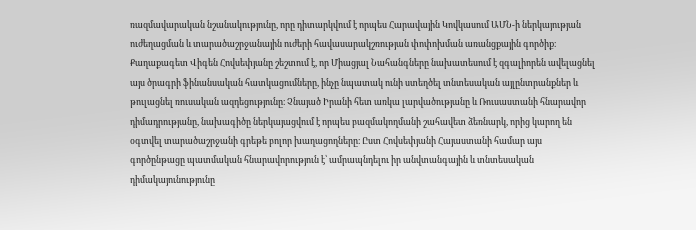ռազմավարական նշանակությունը, որը դիտարկվում է որպես Հարավային Կովկասում ԱՄՆ‑ի ներկայության ուժեղացման և տարածաշրջանային ուժերի հավասարակշռության փոփոխման առանցքային գործիք։ Քաղաքագետ Վիգեն Հովսեփյանը շեշտում է, որ Միացյալ Նահանգները նախատեսում է զգալիորեն ավելացնել այս ծրագրի ֆինանսական հատկացումները, ինչը նպատակ ունի ստեղծել տնտեսական այլընտրանքներ և թուլացնել ռուսական ազդեցությունը։ Չնայած Իրանի հետ առկա լարվածությանը և Ռուսաստանի հնարավոր դիմադրությանը, նախագիծը ներկայացվում է որպես բազմակողմանի շահավետ ձեռնարկ, որից կարող են օգտվել տարածաշրջանի գրեթե բոլոր խաղացողները։ Ըստ Հովսեփյանի Հայաստանի համար այս գործընթացը պատմական հնարավորություն է՝ ամրապնդելու իր անվտանգային և տնտեսական դիմակայունությունը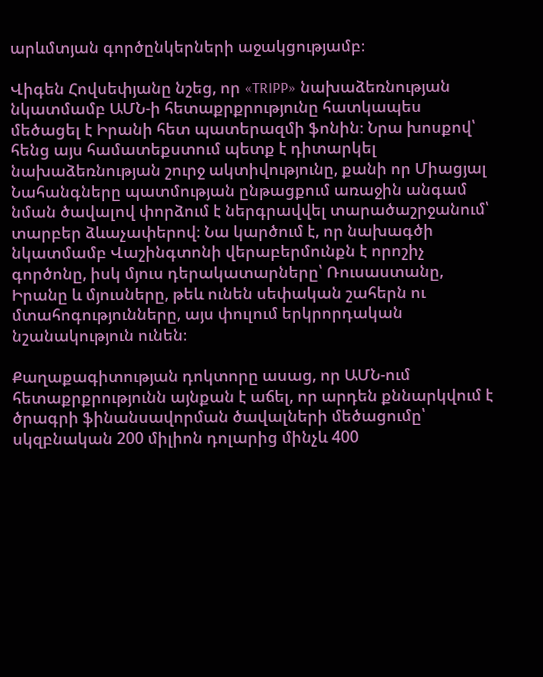արևմտյան գործընկերների աջակցությամբ։

Վիգեն Հովսեփյանը նշեց, որ «TRIPP» նախաձեռնության նկատմամբ ԱՄՆ‑ի հետաքրքրությունը հատկապես մեծացել է Իրանի հետ պատերազմի ֆոնին։ Նրա խոսքով՝ հենց այս համատեքստում պետք է դիտարկել նախաձեռնության շուրջ ակտիվությունը, քանի որ Միացյալ Նահանգները պատմության ընթացքում առաջին անգամ նման ծավալով փորձում է ներգրավվել տարածաշրջանում՝ տարբեր ձևաչափերով։ Նա կարծում է, որ նախագծի նկատմամբ Վաշինգտոնի վերաբերմունքն է որոշիչ գործոնը, իսկ մյուս դերակատարները՝ Ռուսաստանը, Իրանը և մյուսները, թեև ունեն սեփական շահերն ու մտահոգությունները, այս փուլում երկրորդական նշանակություն ունեն։

Քաղաքագիտության դոկտորը ասաց, որ ԱՄՆ-ում հետաքրքրությունն այնքան է աճել, որ արդեն քննարկվում է ծրագրի ֆինանսավորման ծավալների մեծացումը՝ սկզբնական 200 միլիոն դոլարից մինչև 400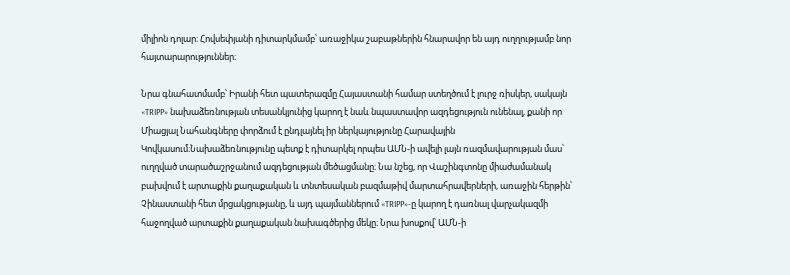միլիոն դոլար։ Հովսեփյանի դիտարկմամբ՝ առաջիկա շաբաթներին հնարավոր են այդ ուղղությամբ նոր հայտարարություններ։

Նրա գնահատմամբ՝ Իրանի հետ պատերազմը Հայաստանի համար ստեղծում է լուրջ ռիսկեր, սակայն «TRIPP» նախաձեռնության տեսանկյունից կարող է նաև նպաստավոր ազդեցություն ունենալ, քանի որ Միացյալ Նահանգները փորձում է ընդլայնել իր ներկայությունը Հարավային Կովկասում։Նախաձեռնությունը պետք է դիտարկել որպես ԱՄՆ‑ի ավելի լայն ռազմավարության մաս՝ ուղղված տարածաշրջանում ազդեցության մեծացմանը։ Նա նշեց, որ Վաշինգտոնը միաժամանակ բախվում է արտաքին քաղաքական և տնտեսական բազմաթիվ մարտահրավերների, առաջին հերթին՝ Չինաստանի հետ մրցակցությանը, և այդ պայմաններում «TRIPP»-ը կարող է դառնալ վարչակազմի հաջողված արտաքին քաղաքական նախագծերից մեկը։ Նրա խոսքով՝ ԱՄՆ‑ի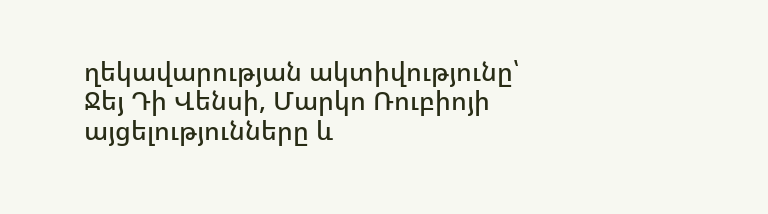ղեկավարության ակտիվությունը՝ Ջեյ Դի Վենսի, Մարկո Ռուբիոյի այցելությունները և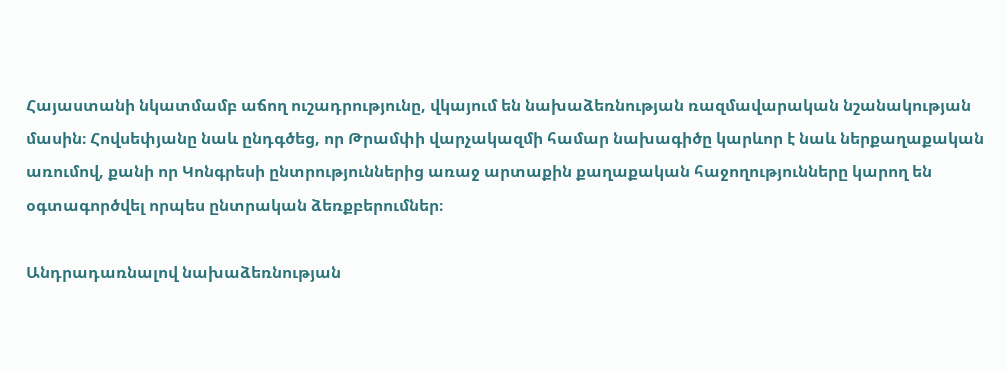Հայաստանի նկատմամբ աճող ուշադրությունը, վկայում են նախաձեռնության ռազմավարական նշանակության մասին։ Հովսեփյանը նաև ընդգծեց, որ Թրամփի վարչակազմի համար նախագիծը կարևոր է նաև ներքաղաքական առումով, քանի որ Կոնգրեսի ընտրություններից առաջ արտաքին քաղաքական հաջողությունները կարող են օգտագործվել որպես ընտրական ձեռքբերումներ։

Անդրադառնալով նախաձեռնության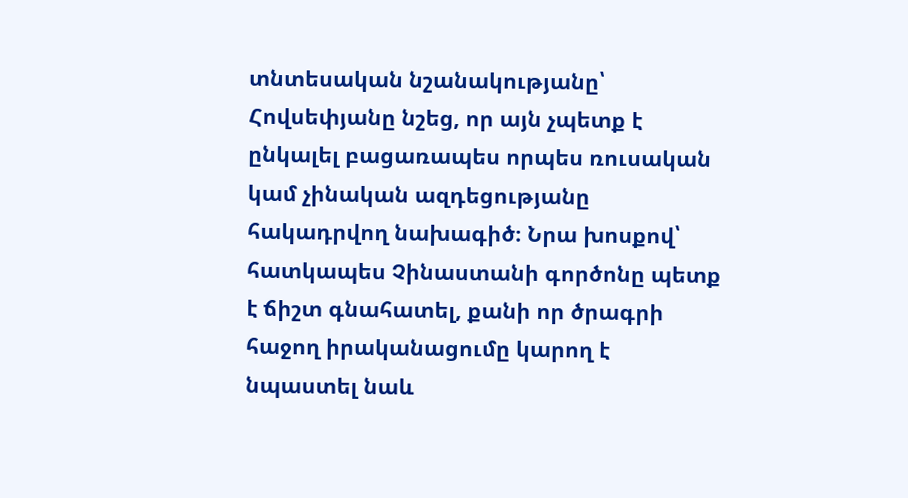տնտեսական նշանակությանը՝ Հովսեփյանը նշեց, որ այն չպետք է ընկալել բացառապես որպես ռուսական կամ չինական ազդեցությանը հակադրվող նախագիծ։ Նրա խոսքով՝ հատկապես Չինաստանի գործոնը պետք է ճիշտ գնահատել, քանի որ ծրագրի հաջող իրականացումը կարող է նպաստել նաև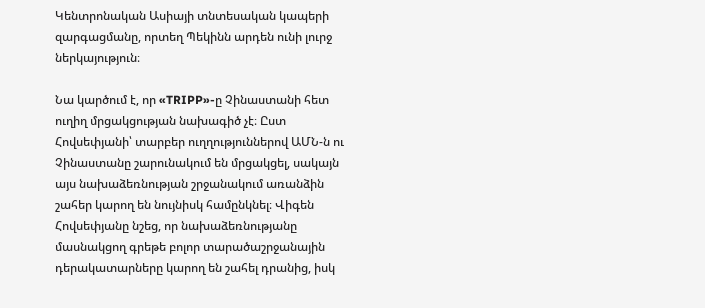Կենտրոնական Ասիայի տնտեսական կապերի զարգացմանը, որտեղ Պեկինն արդեն ունի լուրջ ներկայություն։

Նա կարծում է, որ «TRIPP»-ը Չինաստանի հետ ուղիղ մրցակցության նախագիծ չէ։ Ըստ Հովսեփյանի՝ տարբեր ուղղություններով ԱՄՆ‑ն ու Չինաստանը շարունակում են մրցակցել, սակայն այս նախաձեռնության շրջանակում առանձին շահեր կարող են նույնիսկ համընկնել։ Վիգեն Հովսեփյանը նշեց, որ նախաձեռնությանը մասնակցող գրեթե բոլոր տարածաշրջանային դերակատարները կարող են շահել դրանից, իսկ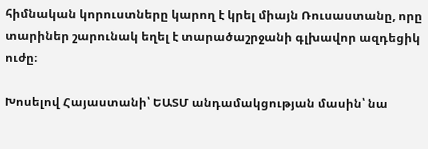հիմնական կորուստները կարող է կրել միայն Ռուսաստանը, որը տարիներ շարունակ եղել է տարածաշրջանի գլխավոր ազդեցիկ ուժը։

Խոսելով Հայաստանի՝ ԵԱՏՄ անդամակցության մասին՝ նա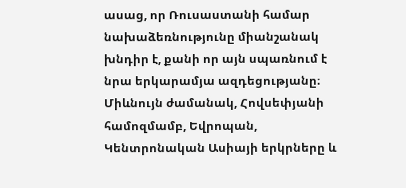ասաց, որ Ռուսաստանի համար նախաձեռնությունը միանշանակ խնդիր է, քանի որ այն սպառնում է նրա երկարամյա ազդեցությանը։ Միևնույն ժամանակ, Հովսեփյանի համոզմամբ, Եվրոպան, Կենտրոնական Ասիայի երկրները և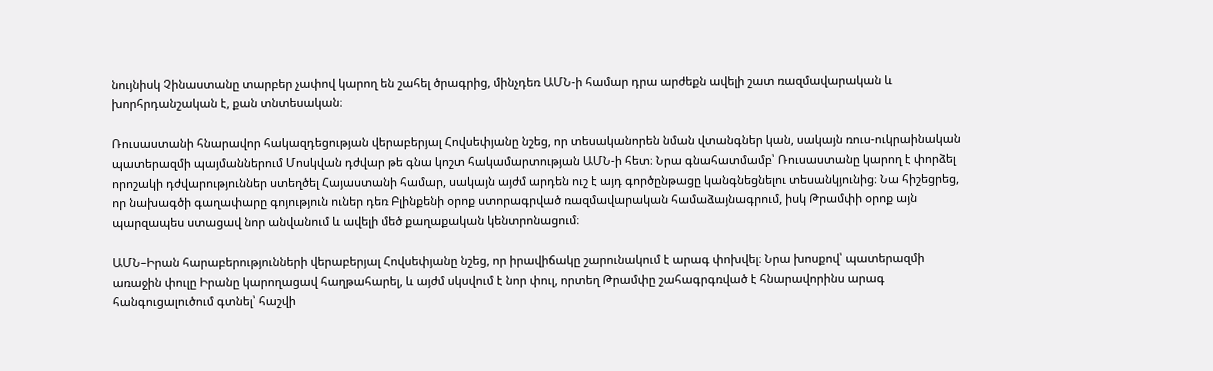նույնիսկ Չինաստանը տարբեր չափով կարող են շահել ծրագրից, մինչդեռ ԱՄՆ‑ի համար դրա արժեքն ավելի շատ ռազմավարական և խորհրդանշական է, քան տնտեսական։

Ռուսաստանի հնարավոր հակազդեցության վերաբերյալ Հովսեփյանը նշեց, որ տեսականորեն նման վտանգներ կան, սակայն ռուս-ուկրաինական պատերազմի պայմաններում Մոսկվան դժվար թե գնա կոշտ հակամարտության ԱՄՆ‑ի հետ։ Նրա գնահատմամբ՝ Ռուսաստանը կարող է փորձել որոշակի դժվարություններ ստեղծել Հայաստանի համար, սակայն այժմ արդեն ուշ է այդ գործընթացը կանգնեցնելու տեսանկյունից։ Նա հիշեցրեց, որ նախագծի գաղափարը գոյություն ուներ դեռ Բլինքենի օրոք ստորագրված ռազմավարական համաձայնագրում, իսկ Թրամփի օրոք այն պարզապես ստացավ նոր անվանում և ավելի մեծ քաղաքական կենտրոնացում։

ԱՄՆ–Իրան հարաբերությունների վերաբերյալ Հովսեփյանը նշեց, որ իրավիճակը շարունակում է արագ փոխվել։ Նրա խոսքով՝ պատերազմի առաջին փուլը Իրանը կարողացավ հաղթահարել, և այժմ սկսվում է նոր փուլ, որտեղ Թրամփը շահագրգռված է հնարավորինս արագ հանգուցալուծում գտնել՝ հաշվի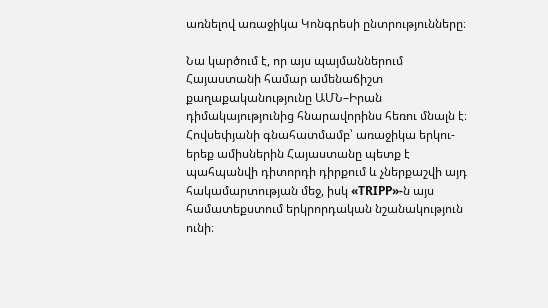առնելով առաջիկա Կոնգրեսի ընտրությունները։

Նա կարծում է, որ այս պայմաններում Հայաստանի համար ամենաճիշտ քաղաքականությունը ԱՄՆ–Իրան դիմակայությունից հնարավորինս հեռու մնալն է։ Հովսեփյանի գնահատմամբ՝ առաջիկա երկու-երեք ամիսներին Հայաստանը պետք է պահպանվի դիտորդի դիրքում և չներքաշվի այդ հակամարտության մեջ, իսկ «TRIPP»-ն այս համատեքստում երկրորդական նշանակություն ունի։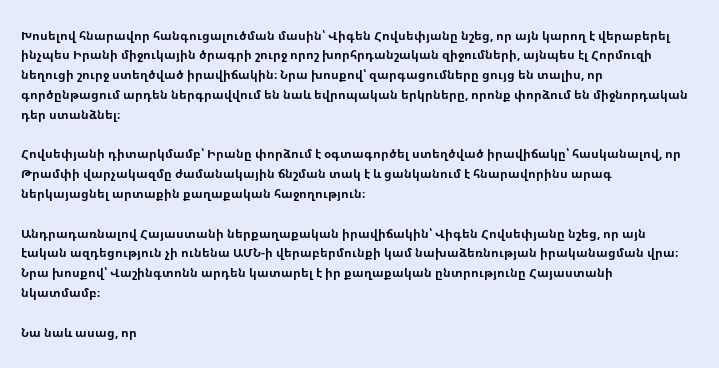Խոսելով հնարավոր հանգուցալուծման մասին՝ Վիգեն Հովսեփյանը նշեց, որ այն կարող է վերաբերել ինչպես Իրանի միջուկային ծրագրի շուրջ որոշ խորհրդանշական զիջումների, այնպես էլ Հորմուզի նեղուցի շուրջ ստեղծված իրավիճակին։ Նրա խոսքով՝ զարգացումները ցույց են տալիս, որ գործընթացում արդեն ներգրավվում են նաև եվրոպական երկրները, որոնք փորձում են միջնորդական դեր ստանձնել։

Հովսեփյանի դիտարկմամբ՝ Իրանը փորձում է օգտագործել ստեղծված իրավիճակը՝ հասկանալով, որ Թրամփի վարչակազմը ժամանակային ճնշման տակ է և ցանկանում է հնարավորինս արագ ներկայացնել արտաքին քաղաքական հաջողություն։

Անդրադառնալով Հայաստանի ներքաղաքական իրավիճակին՝ Վիգեն Հովսեփյանը նշեց, որ այն էական ազդեցություն չի ունենա ԱՄՆ‑ի վերաբերմունքի կամ նախաձեռնության իրականացման վրա։ Նրա խոսքով՝ Վաշինգտոնն արդեն կատարել է իր քաղաքական ընտրությունը Հայաստանի նկատմամբ։

Նա նաև ասաց, որ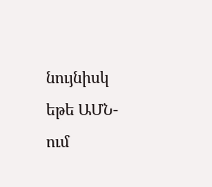նույնիսկ եթե ԱՄՆ-ում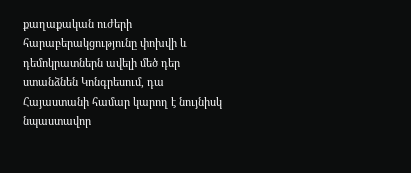քաղաքական ուժերի հարաբերակցությունը փոխվի և դեմոկրատներն ավելի մեծ դեր ստանձնեն Կոնգրեսում, դա Հայաստանի համար կարող է նույնիսկ նպաստավոր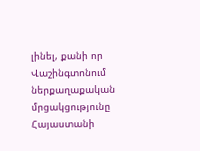լինել, քանի որ Վաշինգտոնում ներքաղաքական մրցակցությունը Հայաստանի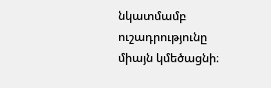նկատմամբ ուշադրությունը միայն կմեծացնի։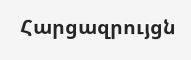Հարցազրույցն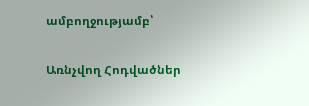ամբողջությամբ՝

Առնչվող Հոդվածներ